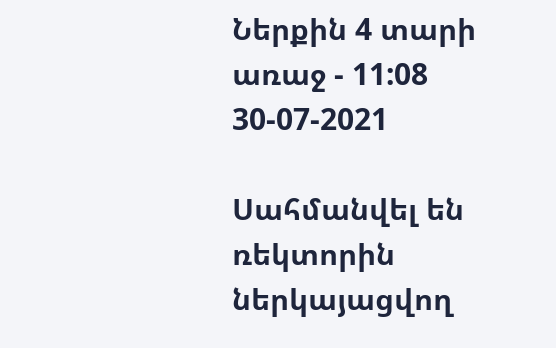Ներքին 4 տարի առաջ - 11:08 30-07-2021

Սահմանվել են ռեկտորին ներկայացվող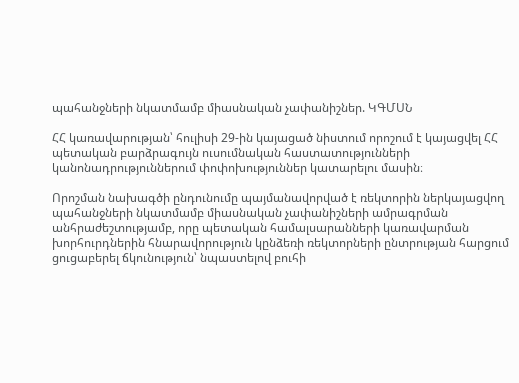պահանջների նկատմամբ միասնական չափանիշներ. ԿԳՄՍՆ

ՀՀ կառավարության՝ հուլիսի 29-ին կայացած նիստում որոշում է կայացվել ՀՀ պետական բարձրագույն ուսումնական հաստատությունների կանոնադրություններում փոփոխություններ կատարելու մասին։

Որոշման նախագծի ընդունումը պայմանավորված է ռեկտորին ներկայացվող պահանջների նկատմամբ միասնական չափանիշների ամրագրման անհրաժեշտությամբ, որը պետական համալսարանների կառավարման խորհուրդներին հնարավորություն կընձեռի ռեկտորների ընտրության հարցում ցուցաբերել ճկունություն՝ նպաստելով բուհի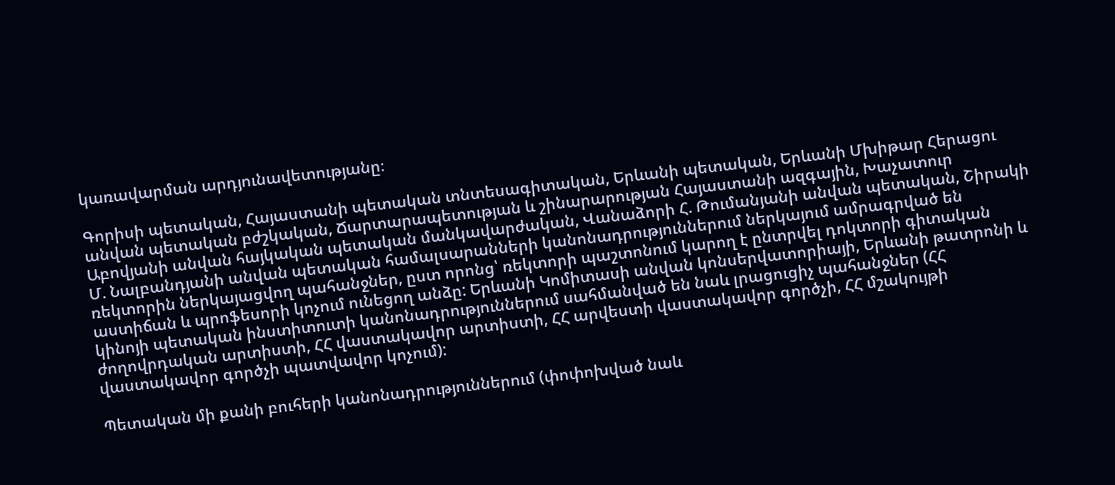կառավարման արդյունավետությանը։

Գորիսի պետական, Հայաստանի պետական տնտեսագիտական, Երևանի պետական, Երևանի Մխիթար Հերացու անվան պետական բժշկական, Ճարտարապետության և շինարարության Հայաստանի ազգային, Խաչատուր Աբովյանի անվան հայկական պետական մանկավարժական, Վանաձորի Հ. Թումանյանի անվան պետական, Շիրակի Մ. Նալբանդյանի անվան պետական համալսարանների կանոնադրություններում ներկայում ամրագրված են ռեկտորին ներկայացվող պահանջներ, ըստ որոնց՝ ռեկտորի պաշտոնում կարող է ընտրվել դոկտորի գիտական աստիճան և պրոֆեսորի կոչում ունեցող անձը: Երևանի Կոմիտասի անվան կոնսերվատորիայի, Երևանի թատրոնի և կինոյի պետական ինստիտուտի կանոնադրություններում սահմանված են նաև լրացուցիչ պահանջներ (ՀՀ ժողովրդական արտիստի, ՀՀ վաստակավոր արտիստի, ՀՀ արվեստի վաստակավոր գործչի, ՀՀ մշակույթի վաստակավոր գործչի պատվավոր կոչում):

Պետական մի քանի բուհերի կանոնադրություններում (փոփոխված նաև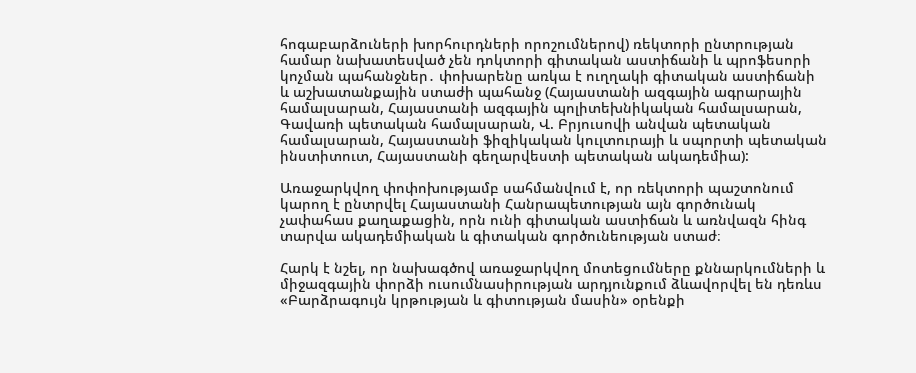հոգաբարձուների խորհուրդների որոշումներով) ռեկտորի ընտրության համար նախատեսված չեն դոկտորի գիտական աստիճանի և պրոֆեսորի կոչման պահանջներ․ փոխարենը առկա է ուղղակի գիտական աստիճանի և աշխատանքային ստաժի պահանջ (Հայաստանի ազգային ագրարային համալսարան, Հայաստանի ազգային պոլիտեխնիկական համալսարան, Գավառի պետական համալսարան, Վ. Բրյուսովի անվան պետական համալսարան, Հայաստանի ֆիզիկական կուլտուրայի և սպորտի պետական ինստիտուտ, Հայաստանի գեղարվեստի պետական ակադեմիա):

Առաջարկվող փոփոխությամբ սահմանվում է, որ ռեկտորի պաշտոնում կարող է ընտրվել Հայաստանի Հանրապետության այն գործունակ չափահաս քաղաքացին, որն ունի գիտական աստիճան և առնվազն հինգ տարվա ակադեմիական և գիտական գործունեության ստաժ։

Հարկ է նշել, որ նախագծով առաջարկվող մոտեցումները քննարկումների և միջազգային փորձի ուսումնասիրության արդյունքում ձևավորվել են դեռևս «Բարձրագույն կրթության և գիտության մասին» օրենքի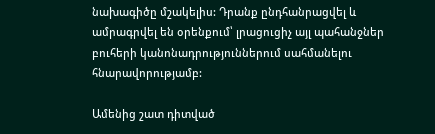նախագիծը մշակելիս: Դրանք ընդհանրացվել և ամրագրվել են օրենքում՝ լրացուցիչ այլ պահանջներ բուհերի կանոնադրություններում սահմանելու հնարավորությամբ:

Ամենից շատ դիտված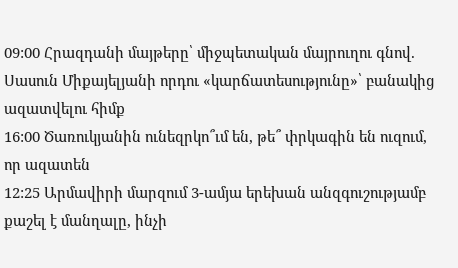09:00 Հրազդանի մայթերը՝ միջպետական մայրուղու գնով. Սասուն Միքայելյանի որդու «կարճատեսությունը»՝ բանակից ազատվելու հիմք
16:00 Ծառուկյանին ունեզրկո՞ւմ են, թե՞ փրկագին են ուզում, որ ազատեն
12:25 Արմավիրի մարզում 3-ամյա երեխան անզգուշությամբ քաշել է մանղալը, ինչի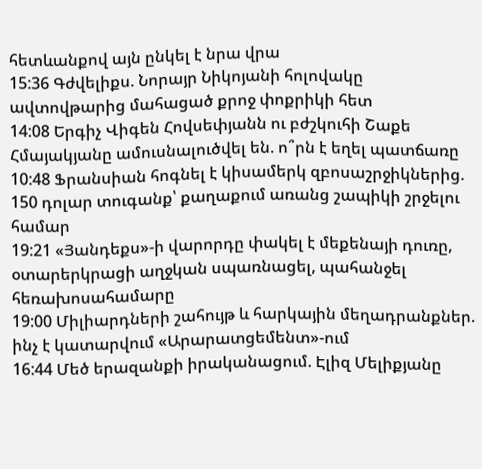հետևանքով այն ընկել է նրա վրա
15:36 Գժվելիքս. Նորայր Նիկոյանի հոլովակը ավտովթարից մահացած քրոջ փոքրիկի հետ
14:08 Երգիչ Վիգեն Հովսեփյանն ու բժշկուհի Շաքե Հմայակյանը ամուսնալուծվել են. ո՞րն է եղել պատճառը
10:48 Ֆրանսիան հոգնել է կիսամերկ զբոսաշրջիկներից. 150 դոլար տուգանք՝ քաղաքում առանց շապիկի շրջելու համար
19:21 «Յանդեքս»-ի վարորդը փակել է մեքենայի դուռը, օտարերկրացի աղջկան սպառնացել, պահանջել հեռախոսահամարը
19:00 Միլիարդների շահույթ և հարկային մեղադրանքներ. ինչ է կատարվում «Արարատցեմենտ»-ում
16:44 Մեծ երազանքի իրականացում. Էլիզ Մելիքյանը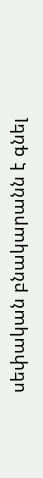սեփական բնակարանն է գնել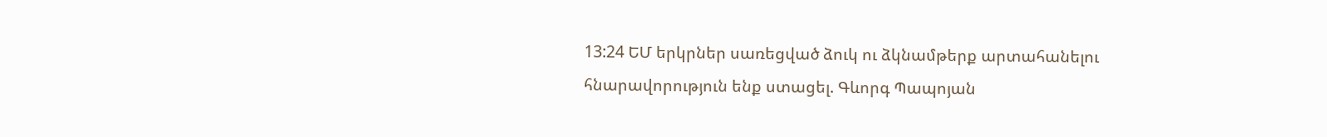13:24 ԵՄ երկրներ սառեցված ձուկ ու ձկնամթերք արտահանելու հնարավորություն ենք ստացել. Գևորգ Պապոյան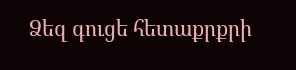Ձեզ գուցե հետաքրքրի